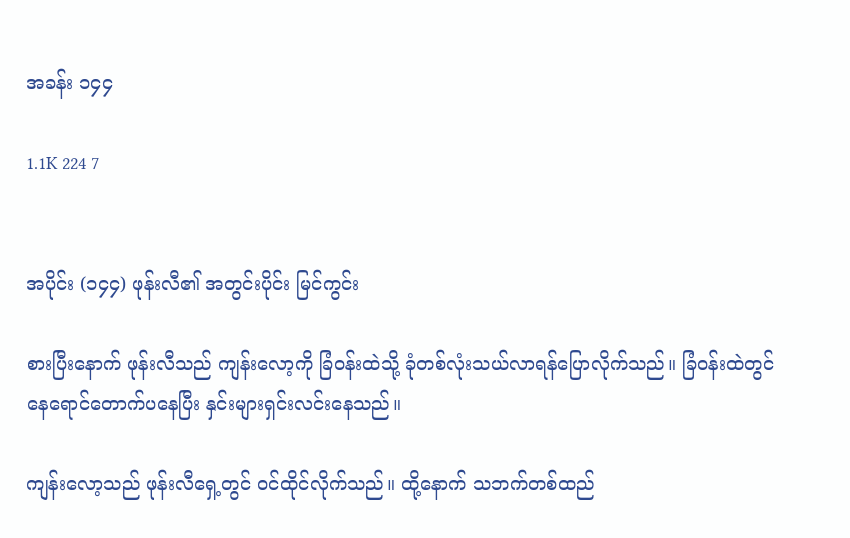အခန်း ၁၄၄

1.1K 224 7


အပိုင်း (၁၄၄) ဖုန်းလီ၏ အတွင်းပိုင်း မြင်ကွင်း

စားပြီးနောက် ဖုန်းလီသည် ကျန်းလော့ကို ခြံဝန်းထဲသို့ ခုံတစ်လုံးသယ်လာရန်ပြောလိုက်သည်။ ခြံဝန်းထဲတွင် နေရောင်တောက်ပနေပြီး နှင်းများရှင်းလင်းနေသည်။

ကျန်းလော့သည် ဖုန်းလီရှေ့တွင် ဝင်ထိုင်လိုက်သည်။ ထို့နောက် သဘက်တစ်ထည်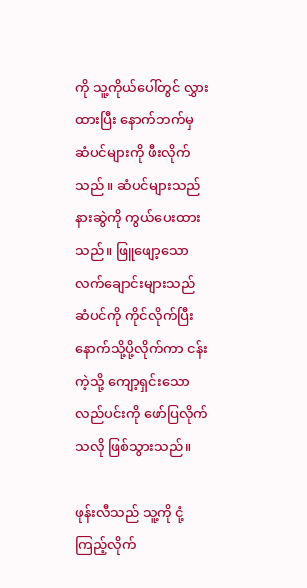ကို သူ့ကိုယ်ပေါ်တွင် လွှားထားပြီး နောက်ဘက်မှ ဆံပင်များကို ဖီးလိုက်သည် ။ ဆံပင်များသည် နားဆွဲကို ကွယ်ပေးထားသည်။ ဖြူဖျော့သော လက်ချောင်းများသည် ဆံပင်ကို ကိုင်လိုက်ပြီး နောက်သို့ပို့လိုက်ကာ ငန်းကဲ့သို့ ကျော့ရှင်းသော လည်ပင်းကို ဖော်ပြလိုက်သလို ဖြစ်သွားသည်။

ဖုန်းလီသည် သူ့ကို ငုံ့ကြည့်လိုက်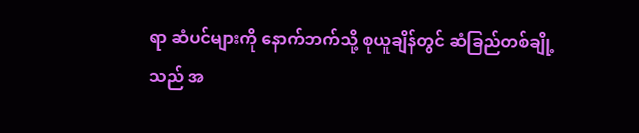ရာ ဆံပင်များကို နောက်ဘက်သို့ စုယူချိန်တွင် ဆံခြည်တစ်ချို့သည် အ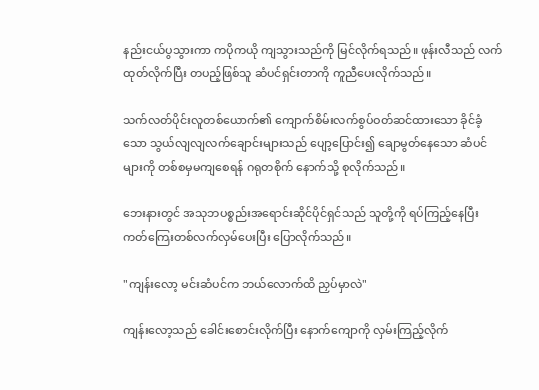နည်းငယ်ပွသွားကာ ကပိုကယို ကျသွားသည်ကို မြင်လိုက်ရသည်။ ဖုန်းလီသည် လက်ထုတ်လိုက်ပြီး တပည့်ဖြစ်သူ ဆံပင်ရှင်းတာကို ကူညီပေးလိုက်သည်။

သက်လတ်ပိုင်းလူတစ်ယောက်၏ ကျောက်စိမ်းလက်စွပ်ဝတ်ဆင်ထားသော ခိုင်ခံ့သော သွယ်လျလျလက်ချောင်းများသည် ပျော့ပြောင်း၍ ချောမွတ်နေသော ဆံပင်များကို တစ်စမှမကျစေရန် ဂရုတစိုက် နောက်သို့ စုလိုက်သည်။

ဘေးနားတွင် အသုဘပစ္စည်းအရောင်းဆိုင်ပိုင်ရှင်သည် သူတို့ကို ရပ်ကြည့်နေပြီး ကတ်ကြေးတစ်လက်လှမ်ပေးပြီး ပြောလိုက်သည်။

"ကျန်းလော့ မင်းဆံပင်က ဘယ်လောက်ထိ ညှပ်မှာလဲ"

ကျန်းလော့သည် ခေါင်းစောင်းလိုက်ပြီး နောက်ကျောကို လှမ်းကြည့်လိုက်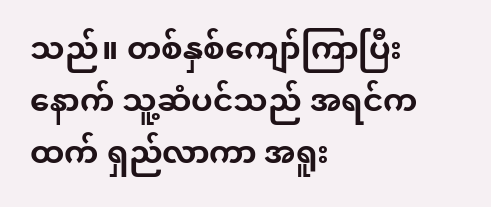သည်။ တစ်နှစ်ကျော်ကြာပြီးနောက် သူ့ဆံပင်သည် အရင်ကထက် ရှည်လာကာ အရူး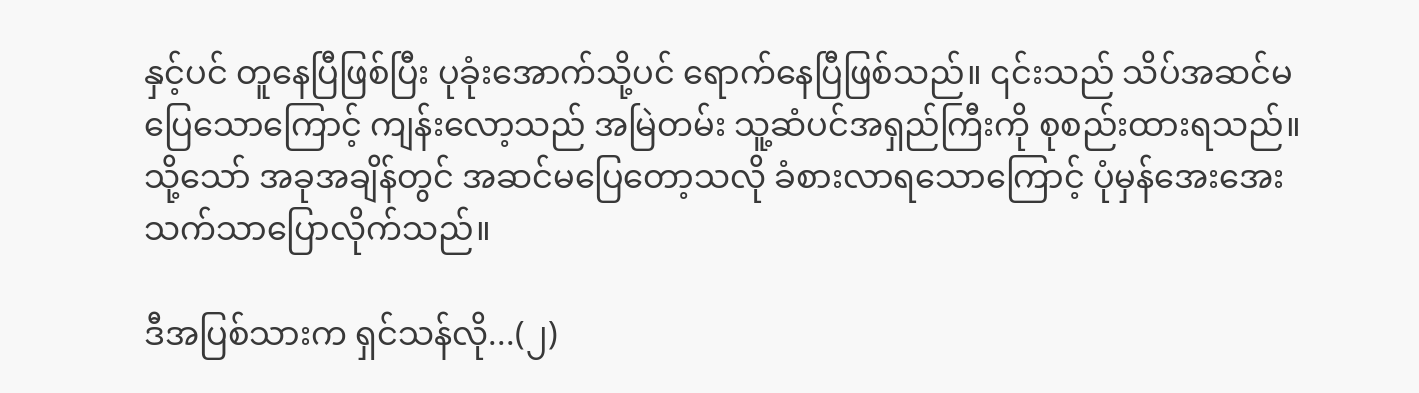နှင့်ပင် တူနေပြီဖြစ်ပြီး ပုခုံးအောက်သို့ပင် ရောက်နေပြီဖြစ်သည်။ ၎င်းသည် သိပ်အဆင်မပြေသောကြောင့် ကျန်းလော့သည် အမြဲတမ်း သူ့ဆံပင်အရှည်ကြီးကို စုစည်းထားရသည်။ သို့သော် အခုအချိန်တွင် အဆင်မပြေတော့သလို ခံစားလာရသောကြောင့် ပုံမှန်အေးအေးသက်သာပြောလိုက်သည်။

ဒီအပြစ်သားက ရှင်သန်လို...(၂)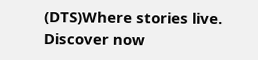(DTS)Where stories live. Discover now